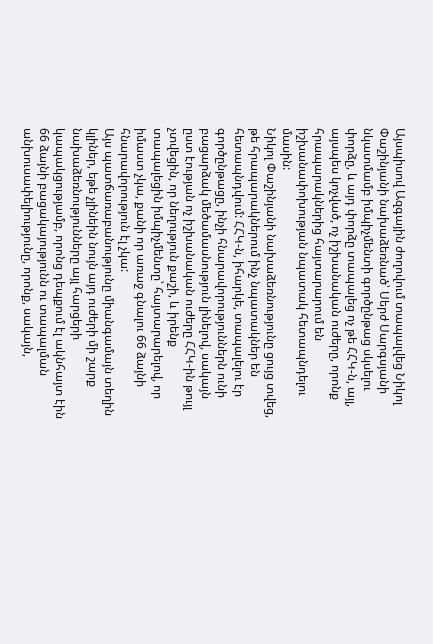Այսպիսով Ազգային ժողովում տապալվեց Նիկոլ Փաշինյանի նախաձեռնած՝ Սերժ Սարգսյանի նկատմամբ իմպիչմենտի գործընթաց սկսելու փորձը, և այդ փորձը տապալեց ոչ թե ՀՀԿ-ն, այլ, այսպես կոչված, ոչ իշխանական ուժերը, որոնք հրապարակներից հայտարարում են իշխանափոխության նպատակ հետապնդելու մասին:
Նիկոլ Փաշինյանի նախաձեռնությունը ցույց տվեց, թե հրապարակներում ինչ նպատակներ են հետապնդվում: ՀՀԿ-ն, իհարկե, տապալելու էր գործընթացը, ինչի հնարավորություններն ունի բացարձակ մեծամասնություն լինելով, սակայն ըստ էության ոչ իշխանական ուժերը ՀՀԿ-ին թույլ չտվեցին, որ նեղություն քաշի, և իրենք տապալեցին իմպիչմենտը՝ հայտարարելով, որ իմաստ չկա, քանի որ առաջ գնալու 66 ձայնի հնարավորություն էլ չկա:
Այս պատճառաբանությունը միանգամայն տեղին կլիներ, եթե չլինեին նույն այդ ուժերի մի շարք նախաձեռնությունները այլ հարցերի կապակցությամբ, որոնց դեպքում էլ ակնհայտ էին 66 ձայնի բացակայությունն ու տապալման անխուսափելիությունը, որոնք, սակայն,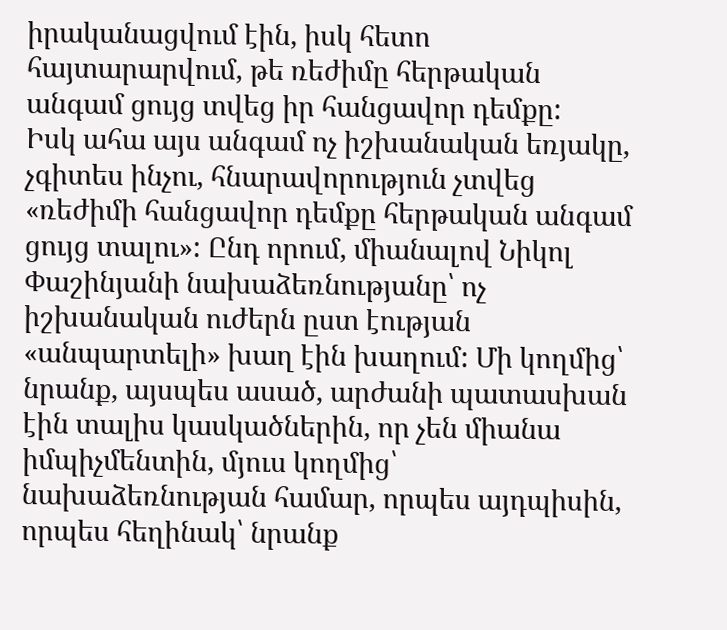իրականացվում էին, իսկ հետո հայտարարվում, թե ռեժիմը հերթական անգամ ցույց տվեց իր հանցավոր դեմքը:
Իսկ ահա այս անգամ ոչ իշխանական եռյակը, չգիտես ինչու, հնարավորություն չտվեց «ռեժիմի հանցավոր դեմքը հերթական անգամ ցույց տալու»: Ընդ որում, միանալով Նիկոլ Փաշինյանի նախաձեռնությանը՝ ոչ իշխանական ուժերն ըստ էության «անպարտելի» խաղ էին խաղում: Մի կողմից՝ նրանք, այսպես ասած, արժանի պատասխան էին տալիս կասկածներին, որ չեն միանա իմպիչմենտին, մյուս կողմից՝ նախաձեռնության համար, որպես այդպիսին, որպես հեղինակ՝ նրանք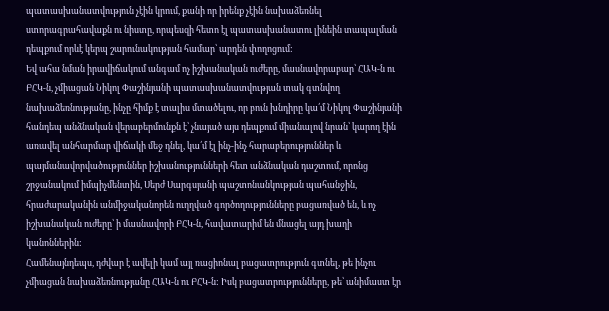պատասխանատվություն չէին կրում, քանի որ իրենք չէին նախաձեռնել ստորագրահավաքն ու նիստը, որպեսզի հետո էլ պատասխանատու լինեին տապալման դեպքում որևէ կերպ շարունակության համար՝ արդեն փողոցում:
Եվ ահա նման իրավիճակում անգամ ոչ իշխանական ուժերը, մասնավորաբար՝ ՀԱԿ-ն ու ԲՀԿ-ն, չմիացան Նիկոլ Փաշինյանի պատասխանատվության տակ գտնվող նախաձեռնությանը, ինչը հիմք է տալիս մտածելու, որ բուն խնդիրը կա՛մ Նիկոլ Փաշինյանի հանդեպ անձնական վերաբերմունքն է՝ չնայած այս դեպքում միանալով նրան՝ կարող էին առավել անհարմար վիճակի մեջ դնել, կա՛մ էլ ինչ-ինչ հարաբերություններ և պայմանավորվածություններ իշխանությունների հետ անձնական դաշտում, որոնց շրջանակում իմպիչմենտին, Սերժ Սարգսյանի պաշտոնանկության պահանջին, հրաժարականին անմիջականորեն ուղղված գործողությունները բացառված են, և ոչ իշխանական ուժերը՝ ի մասնավորի ԲՀԿ-ն, հավատարիմ են մնացել այդ խաղի կանոններին:
Համենայնդեպս, դժվար է ավելի կամ այլ ռացիոնալ բացատրություն գտնել, թե ինչու չմիացան նախաձեռնությանը ՀԱԿ-ն ու ԲՀԿ-ն: Իսկ բացատրությունները, թե՝ անիմաստ էր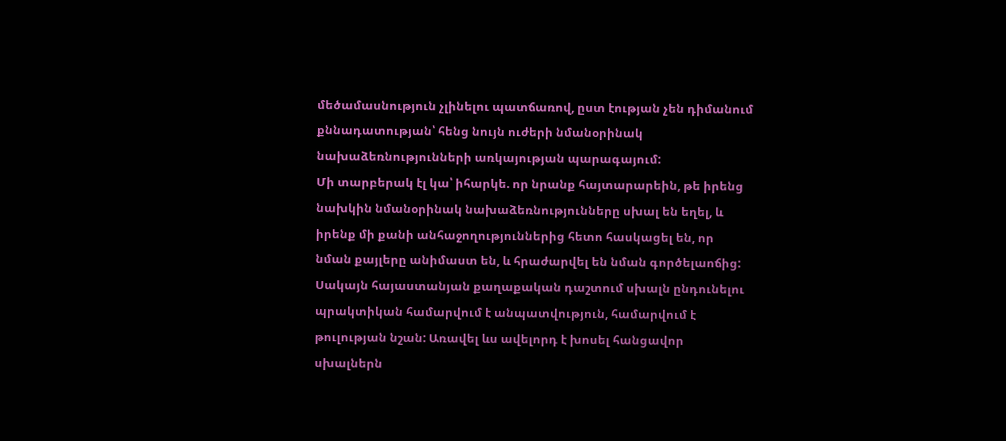մեծամասնություն չլինելու պատճառով, ըստ էության չեն դիմանում քննադատության՝ հենց նույն ուժերի նմանօրինակ նախաձեռնությունների առկայության պարագայում:
Մի տարբերակ էլ կա՝ իհարկե. որ նրանք հայտարարեին, թե իրենց նախկին նմանօրինակ նախաձեռնությունները սխալ են եղել, և իրենք մի քանի անհաջողություններից հետո հասկացել են, որ նման քայլերը անիմաստ են, և հրաժարվել են նման գործելաոճից: Սակայն հայաստանյան քաղաքական դաշտում սխալն ընդունելու պրակտիկան համարվում է անպատվություն, համարվում է թուլության նշան: Առավել ևս ավելորդ է խոսել հանցավոր սխալներն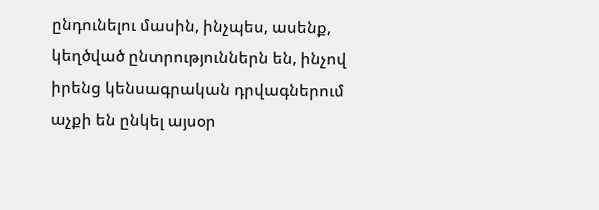ընդունելու մասին, ինչպես, ասենք, կեղծված ընտրություններն են, ինչով իրենց կենսագրական դրվագներում աչքի են ընկել այսօր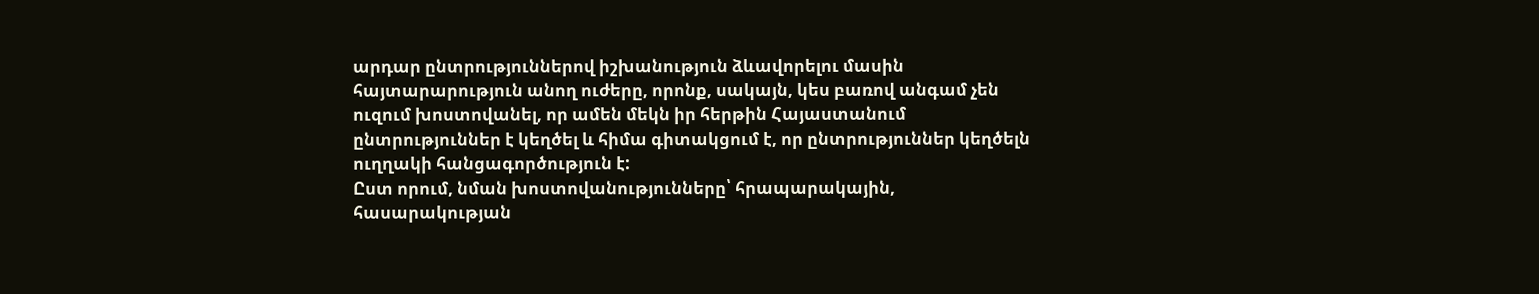արդար ընտրություններով իշխանություն ձևավորելու մասին հայտարարություն անող ուժերը, որոնք, սակայն, կես բառով անգամ չեն ուզում խոստովանել, որ ամեն մեկն իր հերթին Հայաստանում ընտրություններ է կեղծել և հիմա գիտակցում է, որ ընտրություններ կեղծելն ուղղակի հանցագործություն է:
Ըստ որում, նման խոստովանությունները՝ հրապարակային, հասարակության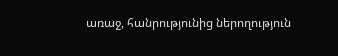առաջ, հանրությունից ներողություն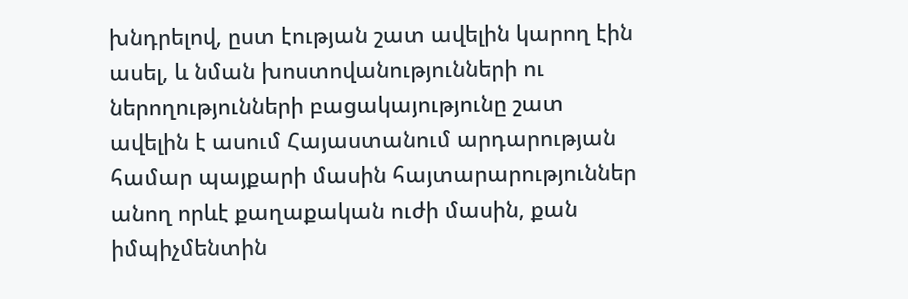խնդրելով, ըստ էության շատ ավելին կարող էին ասել, և նման խոստովանությունների ու ներողությունների բացակայությունը շատ ավելին է ասում Հայաստանում արդարության համար պայքարի մասին հայտարարություններ անող որևէ քաղաքական ուժի մասին, քան իմպիչմենտին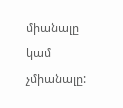միանալը կամ չմիանալը: